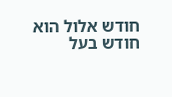חודש אלול הוא חודש בעל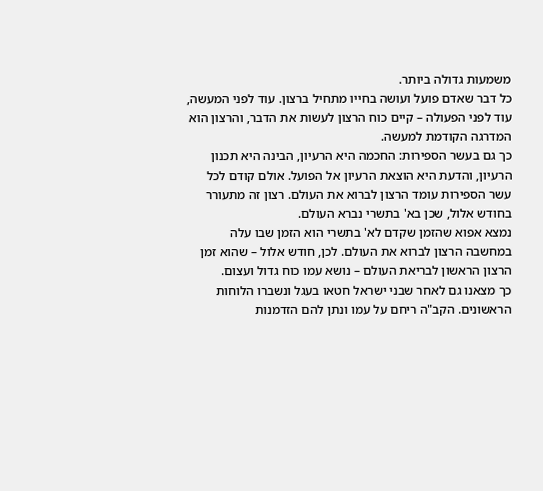משמעות גדולה ביותר.
כל דבר שאדם פועל ועושה בחייו מתחיל ברצון. עוד לפני המעשה, עוד לפני הפעולה – קיים כוח הרצון לעשות את הדבר, והרצון הוא המדרגה הקודמת למעשה.
כך גם בעשר הספירות: החכמה היא הרעיון, הבינה היא תכנון הרעיון, והדעת היא הוצאת הרעיון אל הפועל. אולם קודם לכל עשר הספירות עומד הרצון לברוא את העולם. רצון זה מתעורר בחודש אלול, שכן בא' בתשרי נברא העולם.
נמצא אפוא שהזמן שקדם לא' בתשרי הוא הזמן שבו עלה במחשבה הרצון לברוא את העולם. לכן, חודש אלול – שהוא זמן הרצון הראשון לבריאת העולם – נושא עמו כוח גדול ועצום.
כך מצאנו גם לאחר שבני ישראל חטאו בעגל ונשברו הלוחות הראשונים. הקב"ה ריחם על עמו ונתן להם הזדמנות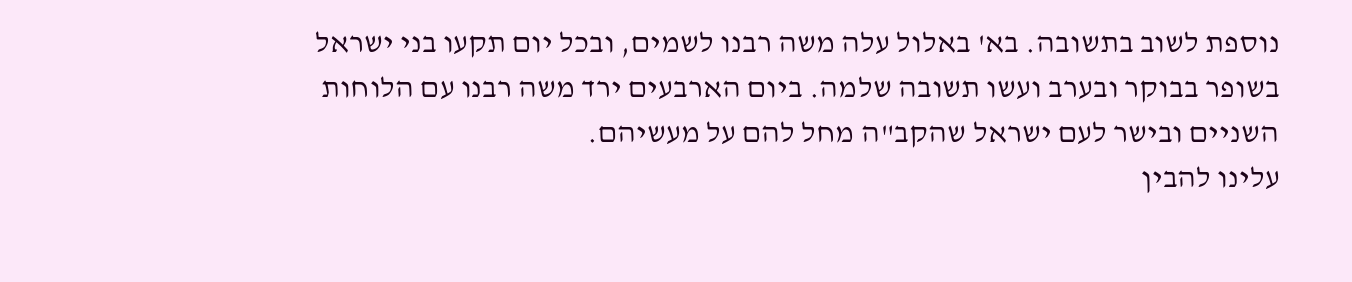נוספת לשוב בתשובה. בא' באלול עלה משה רבנו לשמים, ובכל יום תקעו בני ישראל בשופר בבוקר ובערב ועשו תשובה שלמה. ביום הארבעים ירד משה רבנו עם הלוחות השניים ובישר לעם ישראל שהקב"ה מחל להם על מעשיהם.
עלינו להבין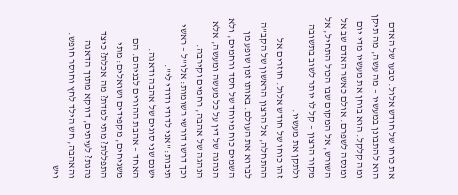את כוחו של חודש אלול. טבעו של האדם הוא להתבונן במעשיו – מה עשה, מה תיקן ומה קלקל. הוא בוחן את מעשיו מדי יום ומנסה לשפרם. אולם כאשר האדם שב אל השורש, אל המקום שבו הכול התחיל, אל מקור הרצון – קל לו יותר לשוב בתשובה ולתקן את מעשיו.
זהו כוחו של חודש אלול. חוזרים אל ההתחלה, אל הרצון הראשון של הקב"ה לברוא את העולם. באותו זמן שופע מן השמים כוח מיוחד של חסד ורחמים, ולא הנהגה של דין על כל מעשה ומעשה, אלא הנהגה של אהבה, רחמים וקירבה.
וכך דרשו דורשי רשומות: אלו"ל – ראשי תיבות: "אני לדודי ודודי לי".
ישנם שני סוגים של אהבה ודאגה.
האחד – אהבת ההורים לבניהם. הם משגיחים, מקפידים ושואלים: מתי התפללת? מתי למדת? מה אכלת? כיצד נהגת? לעיתים, דווקא מתוך הדאגה והאהבה, חש הילד לחץ וחוסר חופש.
ויש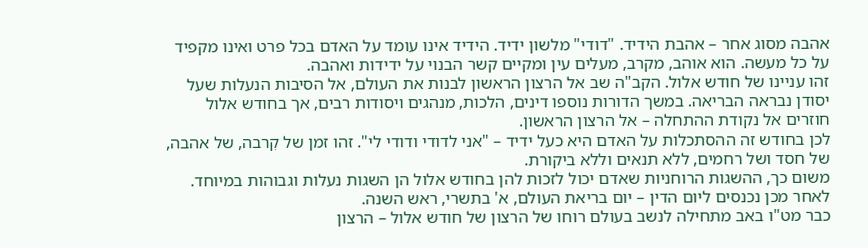אהבה מסוג אחר – אהבת הידיד. "דודי" מלשון ידיד. הידיד אינו עומד על האדם בכל פרט ואינו מקפיד על כל מעשה. הוא אוהב, מקרב, מעלים עין ומקיים קשר הבנוי על ידידות ואהבה.
זהו עניינו של חודש אלול. הקב"ה שב אל הרצון הראשון לבנות את העולם, אל הסיבות הנעלות שעל יסודן נבראה הבריאה. במשך הדורות נוספו דינים, הלכות, מנהגים ויסודות רבים, אך בחודש אלול חוזרים אל נקודת ההתחלה – אל הרצון הראשון.
לכן בחודש זה ההסתכלות על האדם היא כעל ידיד – "אני לדודי ודודי לי". זהו זמן של קִרבה, של אהבה, של חסד ושל רחמים, ללא תנאים וללא ביקורת.
משום כך, ההשגות הרוחניות שאדם יכול לזכות להן בחודש אלול הן השגות נעלות וגבוהות במיוחד. לאחר מכן נכנסים ליום הדין – יום בריאת העולם, א' בתשרי, ראש השנה.
כבר מט"ו באב מתחילה לנשב בעולם רוחו של הרצון של חודש אלול – הרצון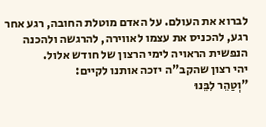לברוא את העולם. על האדם מוטלת החובה, רגע אחר רגע, להכניס את עצמו לאווירה, להרגשה ולהכנה הנפשית הראויה לימי הרצון של חודש אלול.
יהי רצון שהקב"ה יזכה אותנו לקיים:
"וְטַהֵר לִבֵּנוּ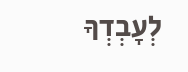לְעָבְדְךָ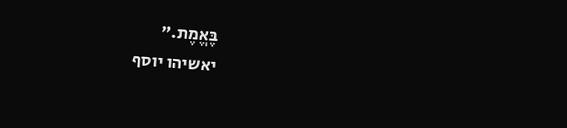בֶּאֱמֶת."
יאשיהו יוסף